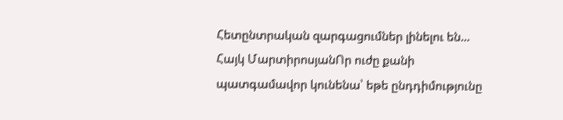Հետընտրական զարգացումներ լինելու են... Հայկ ՄարտիրոսյանՈր ուժը քանի պատգամավոր կունենա՝ եթե ընդդիմությունը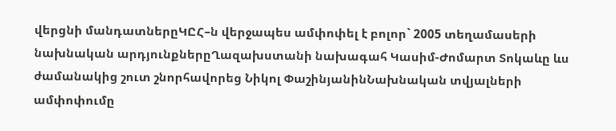վերցնի մանդատներըԿԸՀ–ն վերջապես ամփոփել է բոլոր` 2005 տեղամասերի նախնական արդյունքներըՂազախստանի նախագահ Կասիմ-Ժոմարտ Տոկաևը ևս ժամանակից շուտ շնորհավորեց Նիկոլ ՓաշինյանինՆախնական տվյալների ամփոփումը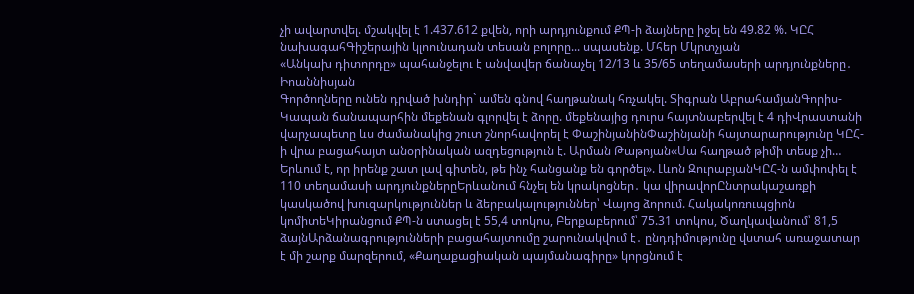չի ավարտվել. մշակվել է 1.437.612 քվեն, որի արդյունքում ՔՊ-ի ձայները իջել են 49.82 %. ԿԸՀ նախագահԳիշերային կլոունադան տեսան բոլորը... սպասենք. Մհեր Մկրտչյան
«Անկախ դիտորդը» պահանջելու է անվավեր ճանաչել 12/13 և 35/65 տեղամասերի արդյունքները․ Իոաննիսյան
Գործողները ունեն դրված խնդիր` ամեն գնով հաղթանակ հռչակել. Տիգրան ԱբրահամյանԳորիս-Կապան ճանապարհին մեքենան գլորվել է ձորը. մեքենայից դուրս հայտնաբերվել է 4 դիՎրաստանի վարչապետը ևս ժամանակից շուտ շնորհավորել է ՓաշինյանինՓաշինյանի հայտարարությունը ԿԸՀ-ի վրա բացահայտ անօրինական ազդեցություն է. Արման Թաթոյան«Սա հաղթած թիմի տեսք չի… Երևում է, որ իրենք շատ լավ գիտեն, թե ինչ հանցանք են գործել». Լևոն ԶուրաբյանԿԸՀ-ն ամփոփել է 110 տեղամասի արդյունքներըԵրևանում հնչել են կրակոցներ․ կա վիրավորԸնտրակաշառքի կասկածով խուզարկություններ և ձերբակալություններ՝ Վայոց ձորում. Հակակոռուպցիոն կոմիտեԿիրանցում ՔՊ-ն ստացել է 55,4 տոկոս, Բերքաբերում՝ 75.31 տոկոս, Ծաղկավանում՝ 81,5 ձայնԱրձանագրությունների բացահայտումը շարունակվում է․ ընդդիմությունը վստահ առաջատար է մի շարք մարզերում, «Քաղաքացիական պայմանագիրը» կորցնում է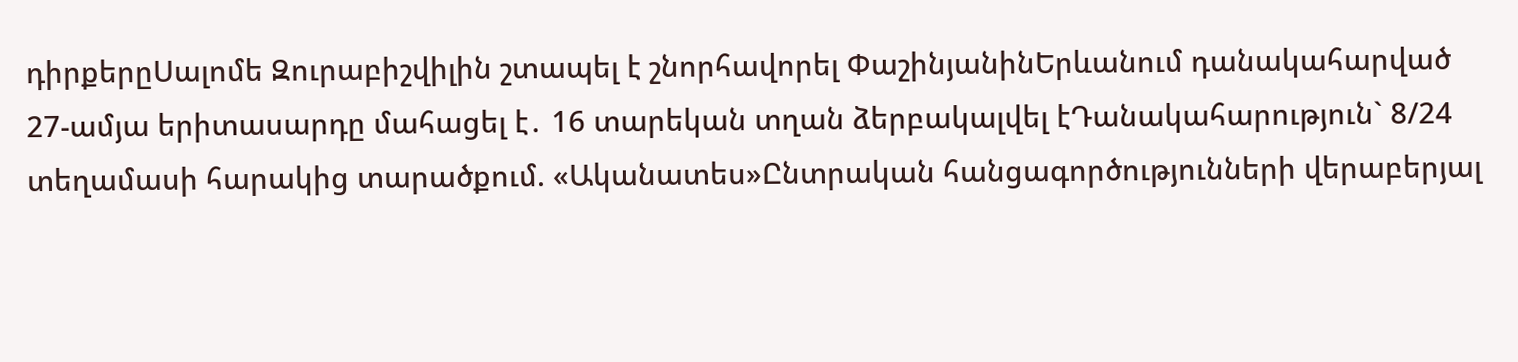դիրքերըՍալոմե Զուրաբիշվիլին շտապել է շնորհավորել ՓաշինյանինԵրևանում դանակահարված 27-ամյա երիտասարդը մահացել է․ 16 տարեկան տղան ձերբակալվել էԴանակահարություն` 8/24 տեղամասի հարակից տարածքում. «Ականատես»Ընտրական հանցագործությունների վերաբերյալ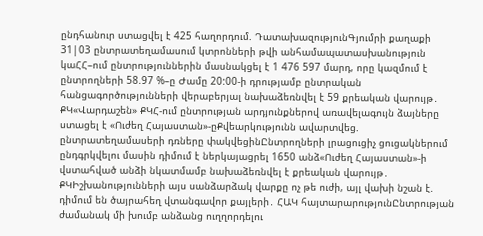ընդհանուր ստացվել է 425 հաղորդում. ԴատախազությունԳյումրի քաղաքի 31|03 ընտրատեղամասում կտրոնների թվի անհամապատասխանություն կաՀՀ–ում ընտրություններին մասնակցել է 1 476 597 մարդ, որը կազմում է ընտրողների 58.97 %–ը Ժամը 20:00-ի դրությամբ ընտրական հանցագործությունների վերաբերյալ նախաձեռնվել է 59 քրեական վարույթ․ ՔԿ«Վարդաշեն» ՔԿՀ-ում ընտրության արդյունքներով առավելագույն ձայները ստացել է «Ուժեղ Հայաստան»-ըՔվեարկությունն ավարտվեց. ընտրատեղամասերի դռները փակվեցինԸնտրողների լրացուցիչ ցուցակներում ընդգրկվելու մասին դիմում է ներկայացրել 1650 անձ«Ուժեղ Հայաստան»-ի վստահված անձի նկատմամբ նախաձեռնվել է քրեական վարույթ․ ՔԿԻշխանությունների այս սանձարձակ վարքը ոչ թե ուժի, այլ վախի նշան է. դիմում են ծայրահեղ վտանգավոր քայլերի․ ՀԱԿ հայտարարությունԸնտրության ժամանակ մի խումբ անձանց ուղղորդելու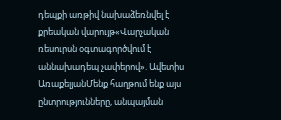դեպքի առթիվ նախաձեռնվել է քրեական վարույթ«Վարչական ռեսուրսն օգտագործվում է աննախադեպ չափերով». Ավետիս ԱռաքելյանՄենք հաղթում ենք այս ընտրությունները, անպայման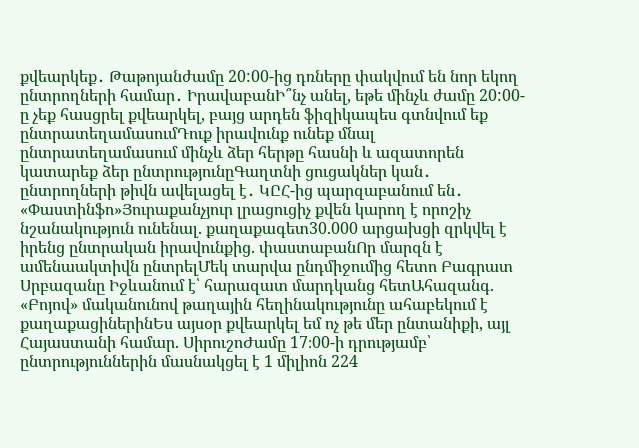քվեարկեք․ Թաթոյանժամը 20:00-ից դռները փակվում են նոր եկող ընտրողների համար․ ԻրավաբանԻ՞նչ անել, եթե մինչև ժամը 20:00-ը չեք հասցրել քվեարկել, բայց արդեն ֆիզիկապես գտնվում եք ընտրատեղամասումԴուք իրավունք ունեք մնալ ընտրատեղամասում մինչև ձեր հերթը հասնի և ազատորեն կատարեք ձեր ընտրությունըԳաղտնի ցուցակներ կան․ ընտրողների թիվն ավելացել է․ ԿԸՀ-ից պարզաբանում են․ «Փաստինֆո»Յուրաքանչյուր լրացուցիչ քվեն կարող է որոշիչ նշանակություն ունենալ. քաղաքագետ30.000 արցախցի զրկվել է իրենց ընտրական իրավունքից. փաստաբանՈր մարզն է ամենաակտիվն ընտրելՄեկ տարվա ընդմիջումից հետո Բագրատ Սրբազանը Իջևանում է՝ հարազատ մարդկանց հետԱհազանգ. «Բոյով» մականունով թաղային հեղինակությունը ահաբեկում է քաղաքացիներինԵս այսօր քվեարկել եմ ոչ թե մեր ընտանիքի, այլ Հայաստանի համար. ՍիրուշոԺամը 17։00-ի դրությամբ՝ ընտրություններին մասնակցել է 1 միլիոն 224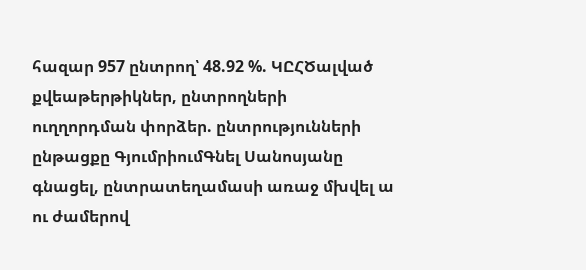հազար 957 ընտրող՝ 48.92 %. ԿԸՀԾալված քվեաթերթիկներ, ընտրողների ուղղորդման փորձեր. ընտրությունների ընթացքը ԳյումրիումԳնել Սանոսյանը գնացել, ընտրատեղամասի առաջ մխվել ա ու ժամերով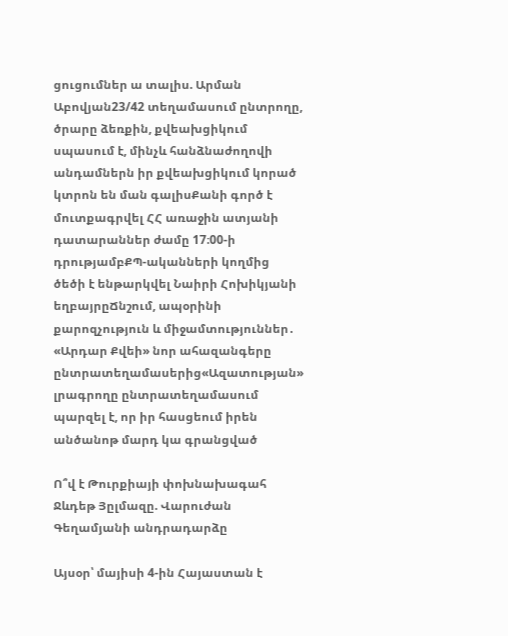ցուցումներ ա տալիս. Արման Աբովյան23/42 տեղամասում ընտրողը, ծրարը ձեռքին, քվեախցիկում սպասում է, մինչև հանձնաժողովի անդամներն իր քվեախցիկում կորած կտրոն են ման գալիսՔանի գործ է մուտքագրվել ՀՀ առաջին ատյանի դատարաններ ժամը 17։00-ի դրությամբՔՊ-ականների կողմից ծեծի է ենթարկվել Նաիրի Հոխիկյանի եղբայրըՃնշում, ապօրինի քարոզչություն և միջամտություններ․ «Արդար Քվեի» նոր ահազանգերը ընտրատեղամասերից«Ազատության» լրագրողը ընտրատեղամասում պարզել է, որ իր հասցեում իրեն անծանոթ մարդ կա գրանցված

Ո՞վ է Թուրքիայի փոխնախագահ Ջևդեթ Յըլմազը. Վարուժան Գեղամյանի անդրադարձը

Այսօր՝ մայիսի 4-ին Հայաստան է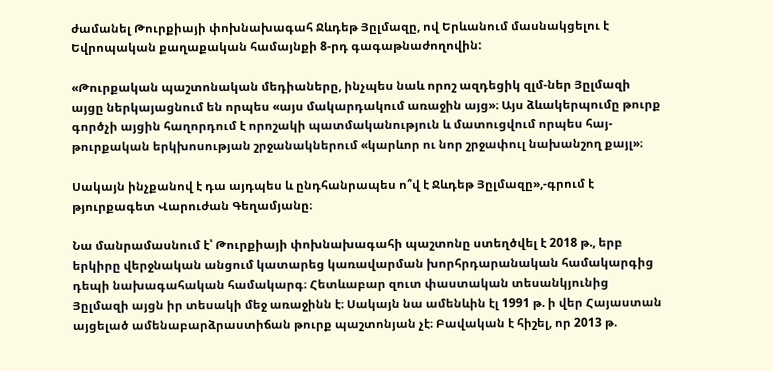ժամանել Թուրքիայի փոխնախագահ Ջևդեթ Յըլմազը, ով Երևանում մասնակցելու է Եվրոպական քաղաքական համայնքի 8-րդ գագաթնաժողովին:

«Թուրքական պաշտոնական մեդիաները, ինչպես նաև որոշ ազդեցիկ զլմ-ներ Յըլմազի այցը ներկայացնում են որպես «այս մակարդակում առաջին այց»։ Այս ձևակերպումը թուրք գործչի այցին հաղորդում է որոշակի պատմականություն և մատուցվում որպես հայ-թուրքական երկխոսության շրջանակներում «կարևոր ու նոր շրջափուլ նախանշող քայլ»։

Սակայն ինչքանով է դա այդպես և ընդհանրապես ո՞վ է Ջևդեթ Յըլմազը»,-գրում է թյուրքագետ Վարուժան Գեղամյանը։

Նա մանրամասնում է՝ Թուրքիայի փոխնախագահի պաշտոնը ստեղծվել է 2018 թ., երբ երկիրը վերջնական անցում կատարեց կառավարման խորհրդարանական համակարգից դեպի նախագահական համակարգ։ Հետևաբար զուտ փաստական տեսանկյունից Յըլմազի այցն իր տեսակի մեջ առաջինն է։ Սակայն նա ամենևին էլ 1991 թ. ի վեր Հայաստան այցելած ամենաբարձրաստիճան թուրք պաշտոնյան չէ։ Բավական է հիշել, որ 2013 թ.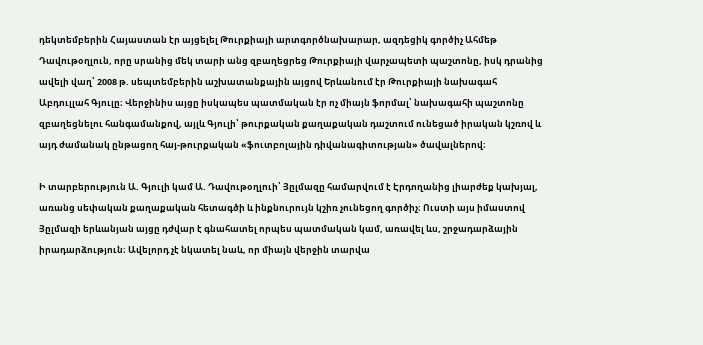դեկտեմբերին Հայաստան էր այցելել Թուրքիայի արտգործնախարար, ազդեցիկ գործիչ Ահմեթ Դավութօղլուն, որը սրանից մեկ տարի անց զբաղեցրեց Թուրքիայի վարչապետի պաշտոնը, իսկ դրանից ավելի վաղ՝ 2008 թ. սեպտեմբերին աշխատանքային այցով Երևանում էր Թուրքիայի նախագահ Աբդուլլահ Գյուլը։ Վերջինիս այցը իսկապես պատմական էր ոչ միայն ֆորմալ՝ նախագահի պաշտոնը զբաղեցնելու հանգամանքով, այլև Գյուլի՝ թուրքական քաղաքական դաշտում ունեցած իրական կշռով և այդ ժամանակ ընթացող հայ-թուրքական «ֆուտբոլային դիվանագիտության» ծավալներով։

Ի տարբերություն Ա. Գյուլի կամ Ա. Դավութօղլուի՝ Յըլմազը համարվում է Էրդողանից լիարժեք կախյալ, առանց սեփական քաղաքական հետագծի և ինքնուրույն կշիռ չունեցող գործիչ։ Ուստի այս իմաստով Յըլմազի երևանյան այցը դժվար է գնահատել որպես պատմական կամ, առավել ևս, շրջադարձային իրադարձություն։ Ավելորդ չէ նկատել նաև, որ միայն վերջին տարվա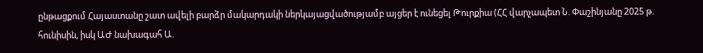ընթացքում Հայաստանը շատ ավելի բարձր մակարդակի ներկայացվածությամբ այցեր է ունեցել Թուրքիա (ՀՀ վարչապետ Ն. Փաշինյանը 2025 թ. հունիսին, իսկ ԱԺ նախագահ Ա.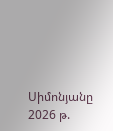Սիմոնյանը 2026 թ.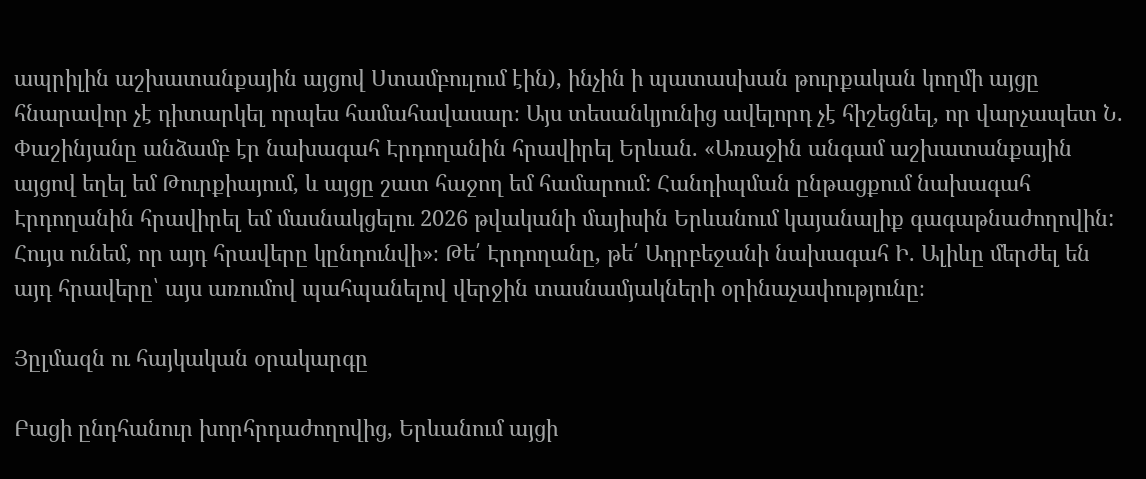ապրիլին աշխատանքային այցով Ստամբուլում էին), ինչին ի պատասխան թուրքական կողմի այցը հնարավոր չէ դիտարկել որպես համահավասար։ Այս տեսանկյունից ավելորդ չէ հիշեցնել, որ վարչապետ Ն. Փաշինյանը անձամբ էր նախագահ Էրդողանին հրավիրել Երևան. «Առաջին անգամ աշխատանքային այցով եղել եմ Թուրքիայում, և այցը շատ հաջող եմ համարում: Հանդիպման ընթացքում նախագահ Էրդողանին հրավիրել եմ մասնակցելու 2026 թվականի մայիսին Երևանում կայանալիք գագաթնաժողովին: Հույս ունեմ, որ այդ հրավերը կընդունվի»։ Թե՛ Էրդողանը, թե՛ Ադրբեջանի նախագահ Ի. Ալիևը մերժել են այդ հրավերը՝ այս առումով պահպանելով վերջին տասնամյակների օրինաչափությունը։

Յըլմազն ու հայկական օրակարգը

Բացի ընդհանուր խորհրդաժողովից, Երևանում այցի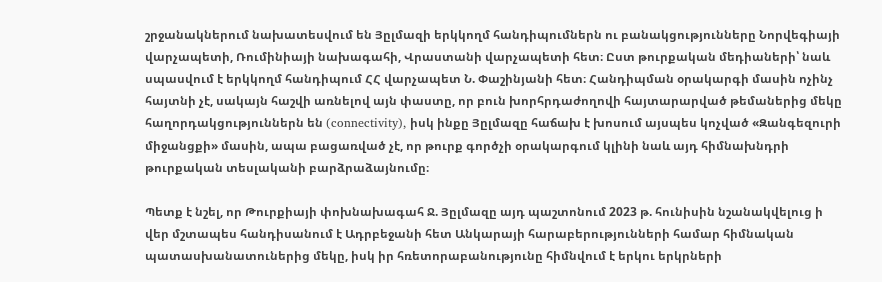շրջանակներում նախատեսվում են Յըլմազի երկկողմ հանդիպումներն ու բանակցությունները Նորվեգիայի վարչապետի, Ռումինիայի նախագահի, Վրաստանի վարչապետի հետ։ Ըստ թուրքական մեդիաների՝ նաև սպասվում է երկկողմ հանդիպում ՀՀ վարչապետ Ն. Փաշինյանի հետ։ Հանդիպման օրակարգի մասին ոչինչ հայտնի չէ, սակայն հաշվի առնելով այն փաստը, որ բուն խորհրդաժողովի հայտարարված թեմաներից մեկը հաղորդակցություններն են (connectivity), իսկ ինքը Յըլմազը հաճախ է խոսում այսպես կոչված «Զանգեզուրի միջանցքի» մասին, ապա բացառված չէ, որ թուրք գործչի օրակարգում կլինի նաև այդ հիմնախնդրի թուրքական տեսլականի բարձրաձայնումը։

Պետք է նշել, որ Թուրքիայի փոխնախագահ Ջ. Յըլմազը այդ պաշտոնում 2023 թ. հունիսին նշանակվելուց ի վեր մշտապես հանդիսանում է Ադրբեջանի հետ Անկարայի հարաբերությունների համար հիմնական պատասխանատուներից մեկը, իսկ իր հռետորաբանությունը հիմնվում է երկու երկրների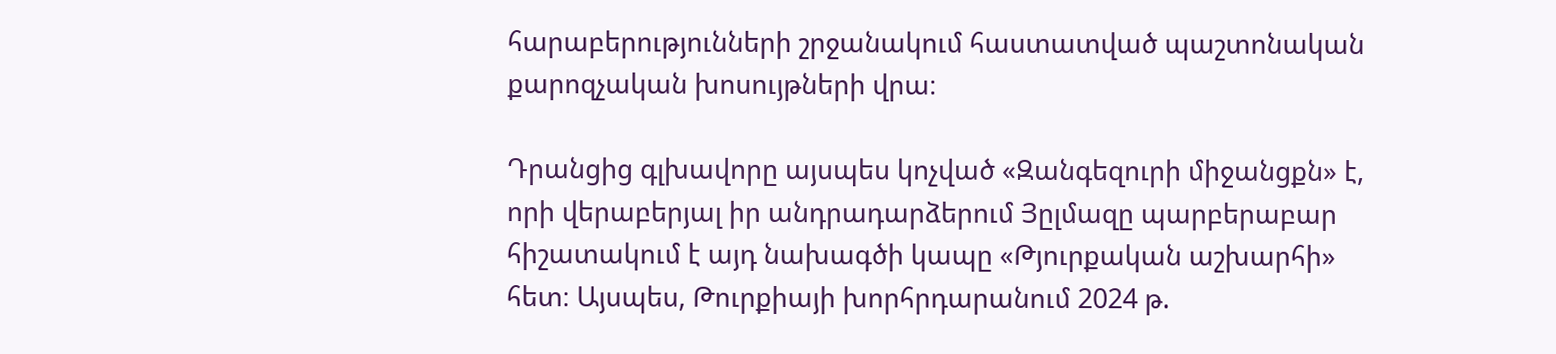հարաբերությունների շրջանակում հաստատված պաշտոնական քարոզչական խոսույթների վրա։

Դրանցից գլխավորը այսպես կոչված «Զանգեզուրի միջանցքն» է, որի վերաբերյալ իր անդրադարձերում Յըլմազը պարբերաբար հիշատակում է այդ նախագծի կապը «Թյուրքական աշխարհի» հետ։ Այսպես, Թուրքիայի խորհրդարանում 2024 թ.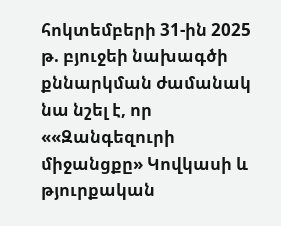հոկտեմբերի 31-ին 2025 թ. բյուջեի նախագծի քննարկման ժամանակ նա նշել է, որ ««Զանգեզուրի միջանցքը» Կովկասի և թյուրքական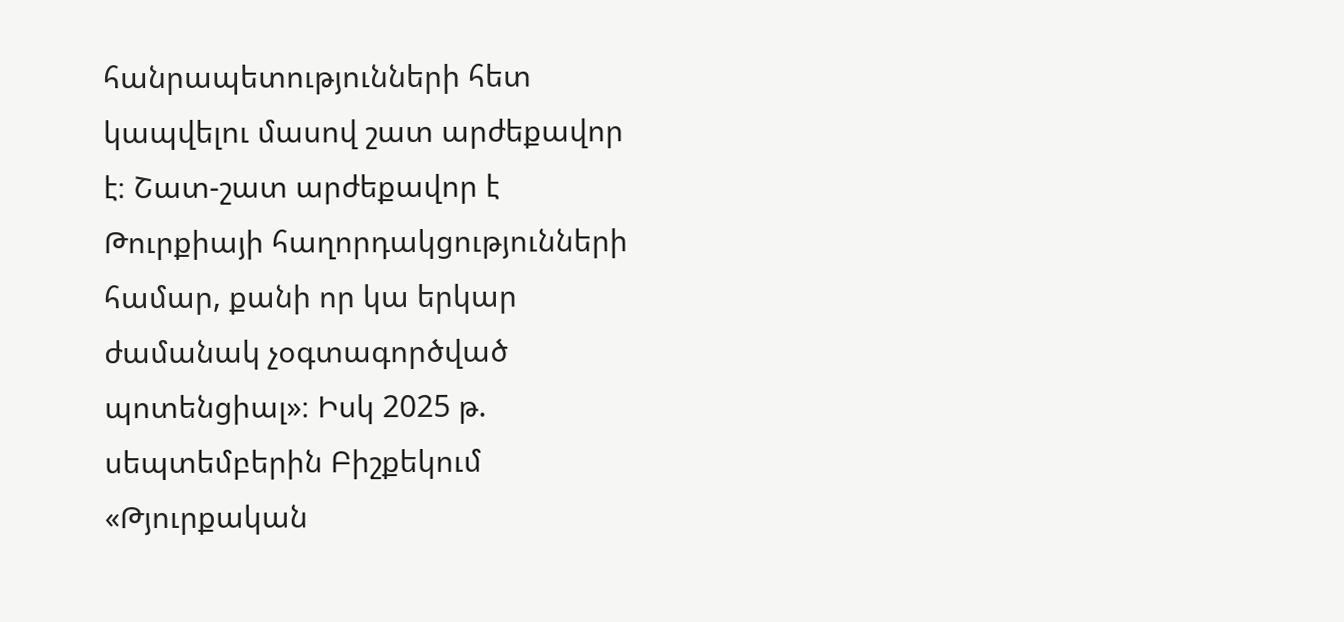հանրապետությունների հետ կապվելու մասով շատ արժեքավոր է։ Շատ-շատ արժեքավոր է Թուրքիայի հաղորդակցությունների համար, քանի որ կա երկար ժամանակ չօգտագործված պոտենցիալ»։ Իսկ 2025 թ. սեպտեմբերին Բիշքեկում «Թյուրքական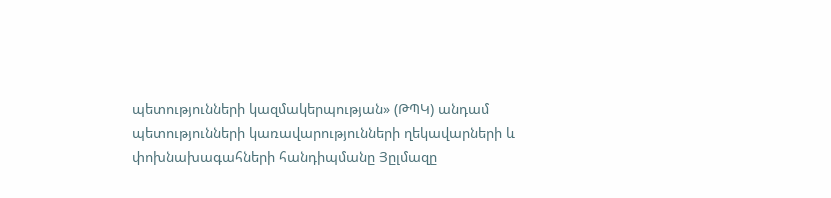պետությունների կազմակերպության» (ԹՊԿ) անդամ պետությունների կառավարությունների ղեկավարների և փոխնախագահների հանդիպմանը Յըլմազը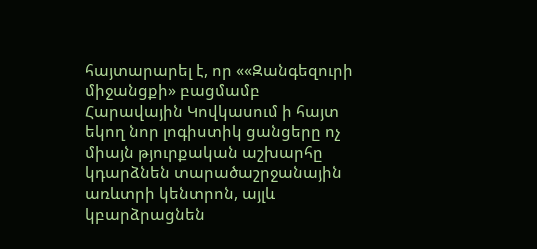հայտարարել է, որ ««Զանգեզուրի միջանցքի» բացմամբ Հարավային Կովկասում ի հայտ եկող նոր լոգիստիկ ցանցերը ոչ միայն թյուրքական աշխարհը կդարձնեն տարածաշրջանային առևտրի կենտրոն, այլև կբարձրացնեն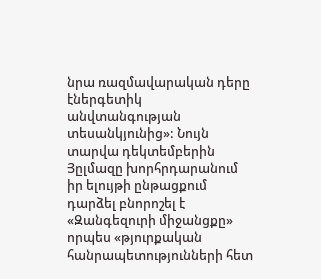նրա ռազմավարական դերը էներգետիկ անվտանգության տեսանկյունից»: Նույն տարվա դեկտեմբերին Յըլմազը խորհրդարանում իր ելույթի ընթացքում դարձել բնորոշել է «Զանգեզուրի միջանցքը» որպես «թյուրքական հանրապետությունների հետ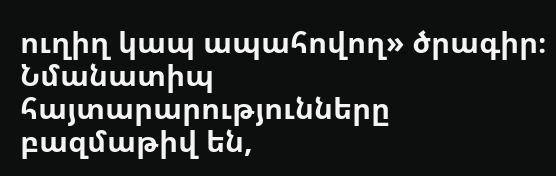ուղիղ կապ ապահովող» ծրագիր։ Նմանատիպ հայտարարությունները բազմաթիվ են,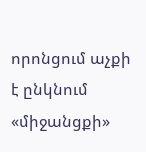որոնցում աչքի է ընկնում «միջանցքի»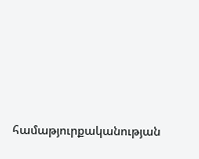համաթյուրքականության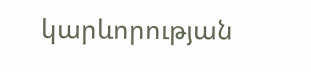կարևորության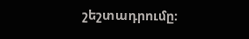շեշտադրումը։